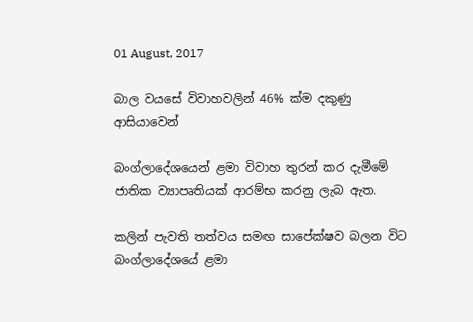01 August, 2017

බාල වයසේ විවාහවලින් 46% ක්ම දකුණු ආසියාවෙන්

බංග්ලාදේශයෙන් ළමා විවාහ තුරන් කර දැමීමේ ජාතික ව්‍යාපෘතියක් ආරම්භ කරනු ලැබ ඇත.

කලින් පැවති තත්වය සමඟ සාපේක්ෂව බලන විට බංග්ලාදේශයේ ළමා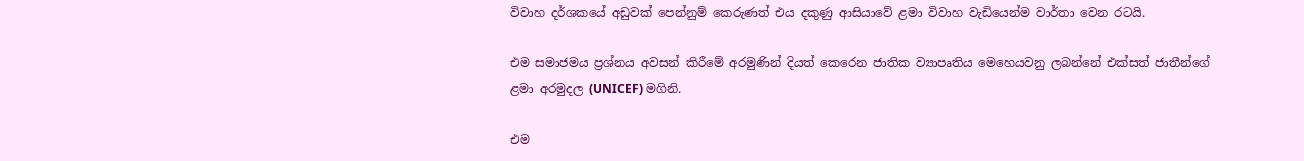විවාහ දර්ශකයේ අඩුවක් පෙන්නුම් කෙරුණත් එය දකුණු ආසියාවේ ළමා විවාහ වැඩියෙන්ම වාර්තා වෙන රටයි.

එම සමාජමය ප්‍රශ්නය අවසන් කිරීමේ අරමුණින් දියත් කෙරෙන ජාතික ව්‍යාපෘතිය මෙහෙයවනු ලබන්නේ එක්සත් ජාතීන්ගේ ළමා අරමුදල (UNICEF) මගිනි.

එම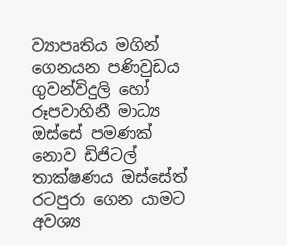ව්‍යාපෘතිය මගින් ගෙනයන පණිවුඩය ගුවන්විදුලි හෝ රූපවාහිනී මාධ්‍ය ඔස්සේ පමණක් නොව ඩිජිටල් තාක්ෂණය ඔස්සේත් රටපුරා ගෙන යාමට අවශ්‍ය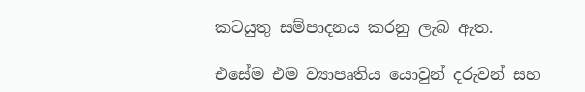කටයුතු සම්පාදනය කරනු ලැබ ඇත.

එසේම එම ව්‍යාපෘතිය යොවුන් දරුවන් සහ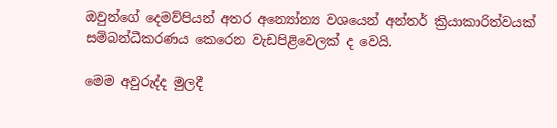ඔවුන්ගේ දෙමව්පියන් අතර අන්‍යෝන්‍ය වශයෙන් අන්තර් ක්‍රියාකාරිත්වයක් සම්බන්ධීකරණය කෙරෙන වැඩපිළිවෙලක් ද වෙයි.

මෙම අවුරුද්ද මුලදී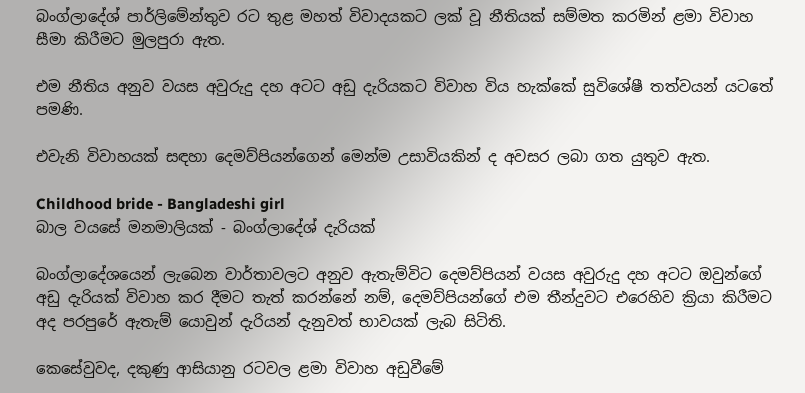බංග්ලාදේශ් පාර්ලිමේන්තුව රට තුළ මහත් විවාදයකට ලක් වූ නීතියක් සම්මත කරමින් ළමා විවාහ සීමා කිරීමට මුලපුරා ඇත.

එම නීතිය අනුව වයස අවුරුදු දහ අටට අඩු දැරියකට විවාහ විය හැක්කේ සුවිශේෂී තත්වයන් යටතේ පමණි.

එවැනි විවාහයක් සඳහා දෙමව්පියන්ගෙන් මෙන්ම උසාවියකින් ද අවසර ලබා ගත යුතුව ඇත.

Childhood bride - Bangladeshi girl
බාල වයසේ මනමාලියක් - බංග්ලාදේශ් දැරියක්

බංග්ලාදේශයෙන් ලැබෙන වාර්තාවලට අනුව ඇතැම්විට දෙමව්පියන් වයස අවුරුදු දහ අටට ඔවුන්ගේ අඩු දැරියක් විවාහ කර දීමට තැත් කරන්නේ නම්, දෙමව්පියන්ගේ එම තීන්දුවට එරෙහිව ක්‍රියා කිරීමට අද පරපුරේ ඇතැම් යොවුන් දැරියන් දැනුවත් භාවයක් ලැබ සිටිති.

කෙසේවුවද, දකුණු ආසියානු රටවල ළමා විවාහ අඩුවීමේ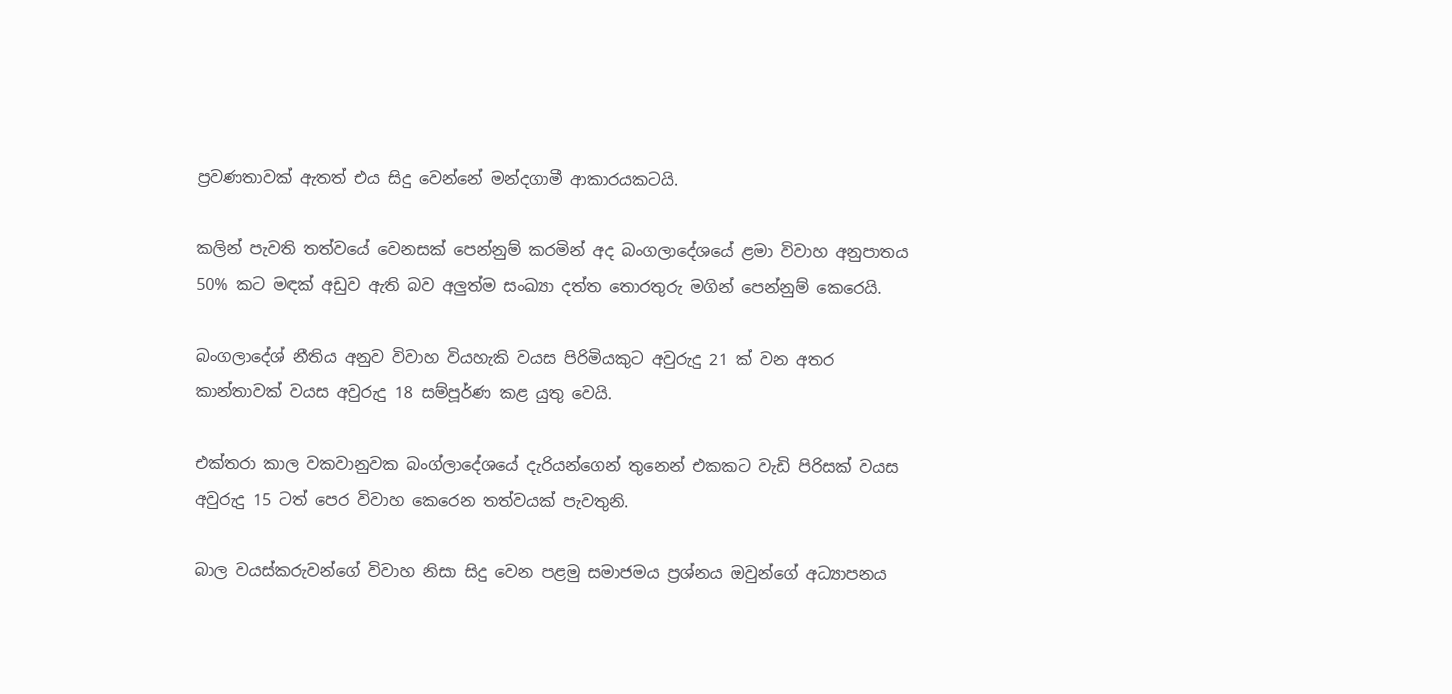ප්‍රවණතාවක් ඇතත් එය සිදු වෙන්නේ මන්දගාමී ආකාරයකටයි.

කලින් පැවති තත්වයේ වෙනසක් පෙන්නුම් කරමින් අද බංගලාදේශයේ ළමා විවාහ අනුපාතය 50% කට මඳක් අඩුව ඇති බව අලුත්ම සංඛ්‍යා දත්ත තොරතුරු මගින් පෙන්නුම් කෙරෙයි.

බංගලාදේශ් නීතිය අනුව විවාහ වියහැකි වයස පිරිමියකුට අවුරුදු 21 ක් වන අතර කාන්තාවක් වයස අවුරුදු 18 සම්පූර්ණ කළ යුතු වෙයි.

එක්තරා කාල වකවානුවක බංග්ලාදේශයේ දැරියන්ගෙන් තුනෙන් එකකට වැඩි පිරිසක් වයස අවුරුදු 15 ටත් පෙර විවාහ කෙරෙන තත්වයක් පැවතුනි.

බාල වයස්කරුවන්ගේ විවාහ නිසා සිදු වෙන පළමු සමාජමය ප්‍රශ්නය ඔවුන්ගේ අධ්‍යාපනය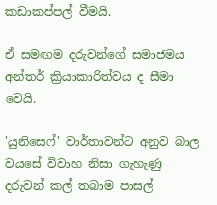කඩාකප්පල් වීමයි.

ඒ සමඟම දරුවන්ගේ සමාජමය අන්තර් ක්‍රියාකාරිත්වය ද සීමා වෙයි.

'යුනිසෙෆ්' වාර්තාවන්ට අනුව බාල වයසේ විවාහ නිසා ගැහැණු දරුවන් කල් තබාම පාසල්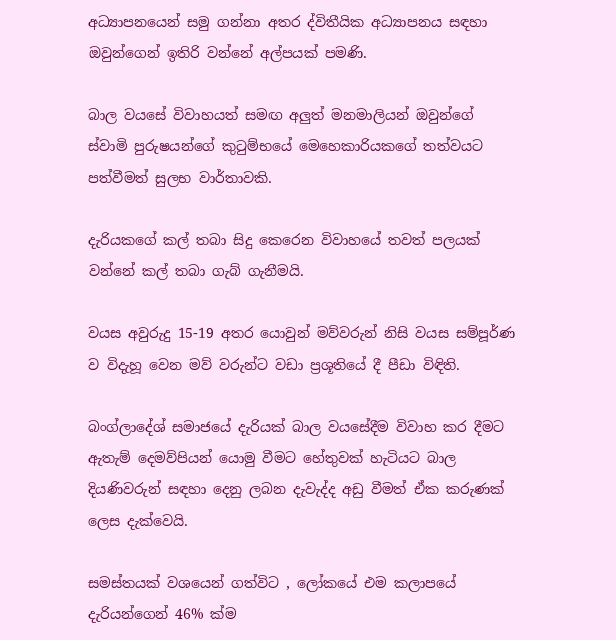අධ්‍යාපනයෙන් සමු ගන්නා අතර ද්විතීයික අධ්‍යාපනය සඳහා ඔවුන්ගෙන් ඉතිරි වන්නේ අල්පයක් පමණි.

බාල වයසේ විවාහයත් සමඟ අලුත් මනමාලියන් ඔවුන්ගේ ස්වාමි පුරුෂයන්ගේ කුටුම්භයේ මෙහෙකාරියකගේ තත්වයට පත්වීමත් සුලභ වාර්තාවකි.

දැරියකගේ කල් තබා සිදු කෙරෙන විවාහයේ තවත් පලයක් වන්නේ කල් තබා ගැබ් ගැනීමයි.

වයස අවුරුදු 15-19 අතර යොවුන් මව්වරුන් නිසි වයස සම්පූර්ණ ව විදැහූ වෙන මව් වරුන්ට වඩා ප්‍රශූතියේ දී පීඩා විඳිති.

බංග්ලාදේශ් සමාජයේ දැරියක් බාල වයසේදීම විවාහ කර දීමට ඇතැම් දෙමව්පියන් යොමු වීමට හේතුවක් හැටියට බාල දියණිවරුන් සඳහා දෙනු ලබන දැවැද්ද අඩු වීමත් ඒක කරුණක් ලෙස දැක්වෙයි.

සමස්තයක් වශයෙන් ගත්විට , ලෝකයේ එම කලාපයේ දැරියන්ගෙන් 46% ක්ම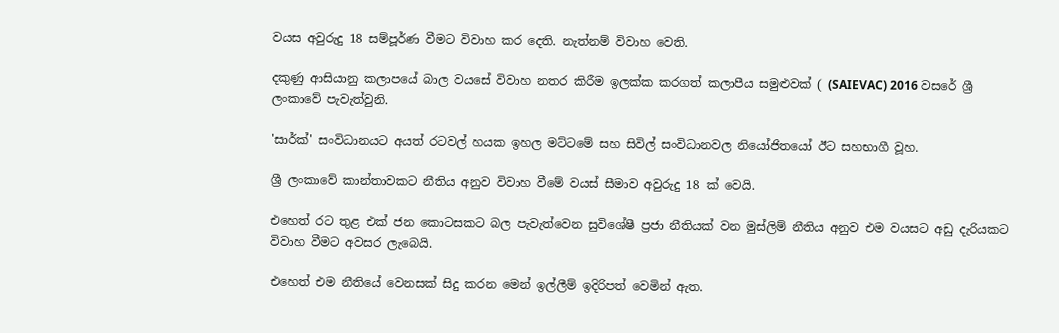වයස අවුරුදු 18 සම්පූර්ණ වීමට විවාහ කර දෙති. නැත්නම් විවාහ වෙති.

දකුණු ආසියානු කලාපයේ බාල වයසේ විවාහ නතර කිරීම ඉලක්ක කරගත් කලාපීය සමුළුවක් ( (SAIEVAC) 2016 වසරේ ශ්‍රී ලංකාවේ පැවැත්වුනි.

'සාර්ක්' සංවිධානයට අයත් රටවල් හයක ඉහල මට්ටමේ සහ සිවිල් සංවිධානවල නියෝජිතයෝ ඊට සහභාගී වූහ.

ශ්‍රී ලංකාවේ කාන්තාවකට නීතිය අනුව විවාහ වීමේ වයස් සීමාව අවුරුදු 18 ක් වෙයි.

එහෙත් රට තුළ එක් ජන කොටසකට බල පැවැත්වෙන සුවිශේෂී ප්‍රජා නීතියක් වන මුස්ලිම් නීතිය අනුව එම වයසට අඩු දැරියකට විවාහ වීමට අවසර ලැබෙයි.

එහෙත් එම නීතියේ වෙනසක් සිදු කරන මෙන් ඉල්ලීම් ඉදිරිපත් වෙමින් ඇත.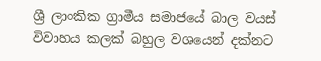ශ්‍රී ලාංකික ග්‍රාමීය සමාජයේ බාල වයස් විවාහය කලක් බහුල වශයෙන් දක්නට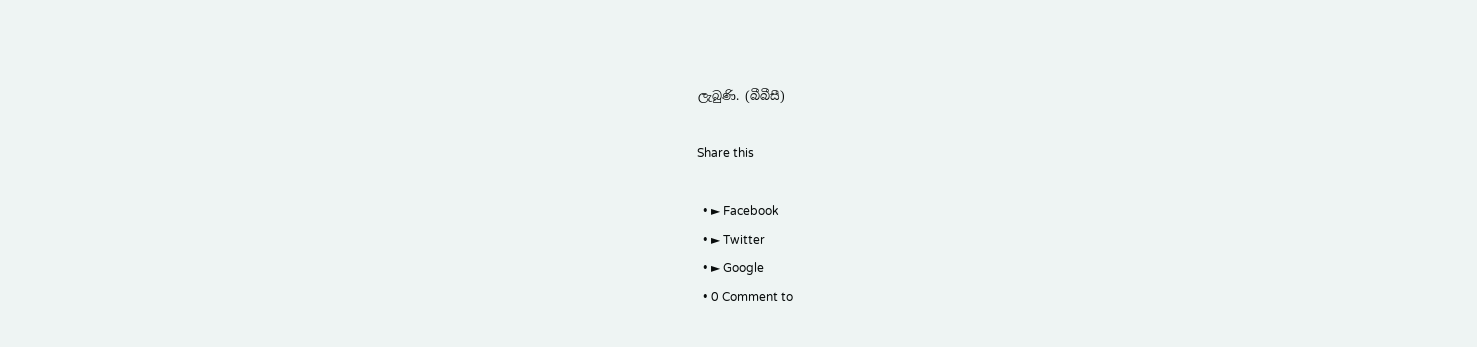ලැබුණි. (බීබීසී)

Share this

  • ► Facebook
  • ► Twitter
  • ► Google
  • 0 Comment to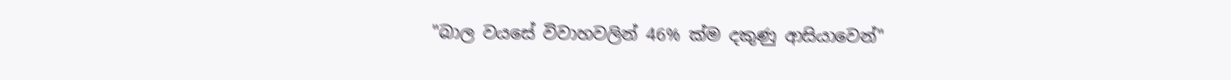"බාල වයසේ විවාහවලින් 46% ක්ම දකුණු ආසියාවෙන්"